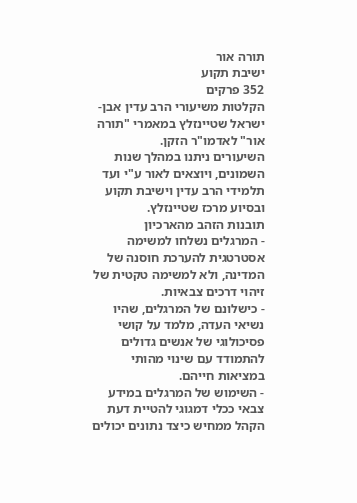תורה אור
ישיבת תקוע
352 פרקים
הקלטות משיעורי הרב עדין אבן-ישראל שטיינזלץ במאמרי "תורה אור" לאדמו"ר הזקן.
השיעורים ניתנו במהלך שנות השמונים, ויוצאים לאור ע"י ועד תלמידי הרב עדין וישיבת תקוע ובסיוע מרכז שטיינזלץ.
תובנות הזהב מהארכיון
- המרגלים נשלחו למשימה אסטרטגית להערכת חוסנה של המדינה, ולא למשימה טקטית של זיהוי דרכים צבאיות.
- כישלונם של המרגלים, שהיו נשיאי העדה, מלמד על קושי פסיכולוגי של אנשים גדולים להתמודד עם שינוי מהותי במציאות חייהם.
- השימוש של המרגלים במידע צבאי ככלי דמגוגי להטיית דעת הקהל ממחיש כיצד נתונים יכולים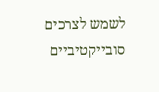לשמש לצרכים סובייקטיביים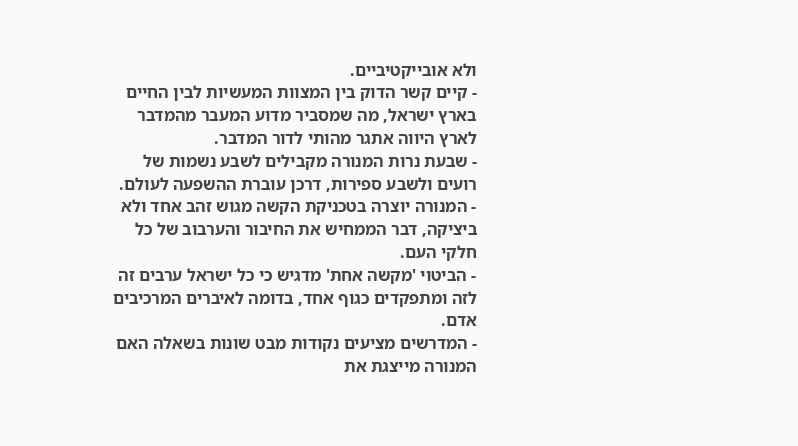ולא אובייקטיביים.
- קיים קשר הדוק בין המצוות המעשיות לבין החיים בארץ ישראל, מה שמסביר מדוע המעבר מהמדבר לארץ היווה אתגר מהותי לדור המדבר.
- שבעת נרות המנורה מקבילים לשבע נשמות של רועים ולשבע ספירות, דרכן עוברת ההשפעה לעולם.
- המנורה יוצרה בטכניקת הקשה מגוש זהב אחד ולא ביציקה, דבר הממחיש את החיבור והערבוב של כל חלקי העם.
- הביטוי 'מקשה אחת' מדגיש כי כל ישראל ערבים זה לזה ומתפקדים כגוף אחד, בדומה לאיברים המרכיבים אדם.
- המדרשים מציעים נקודות מבט שונות בשאלה האם המנורה מייצגת את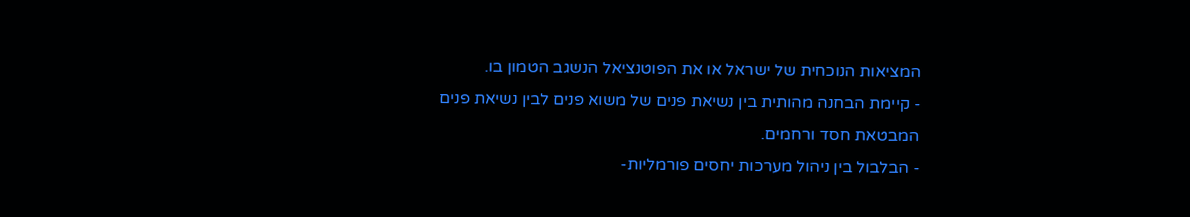המציאות הנוכחית של ישראל או את הפוטנציאל הנשגב הטמון בו.
- קיימת הבחנה מהותית בין נשיאת פנים של משוא פנים לבין נשיאת פנים המבטאת חסד ורחמים.
- הבלבול בין ניהול מערכות יחסים פורמליות-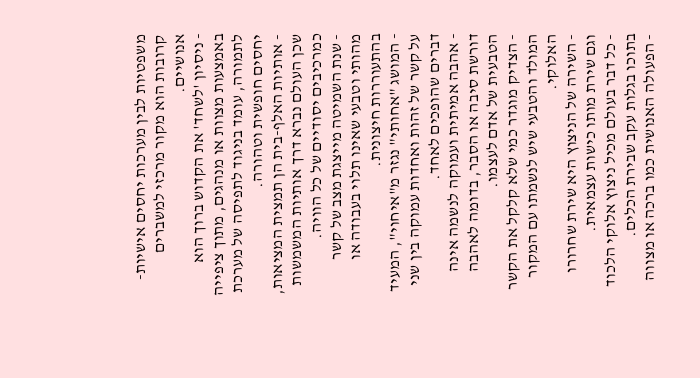משפטיות לבין מערכות יחסים אישיות-קרובות הוא מקור מרכזי למשברים אנושיים.
- ניסיון 'לשחד' את הקדוש ברוך הוא באמצעות מצוות או מנהגים, מתוך ציפייה לתמורה, עומד בניגוד לתפיסה של מערכת יחסים חופשית וטהורה.
- אותיות האלף-בית הן תמצית המציאות, שכן העולם נברא דרך אותיות המשמשות כמרכיבים יסודיים של כל הוויה.
- שנת השמיטה מייצגת מצב של קשר מהותי וטבעי שאינו תלוי בעבודה או בהתעוררות חיצונית.
- המושג "אחותי" נגזר מ"איחוי", המעיד על קשר של זהות ואחדות עמוקה בין שני דברים שהופכים לאחד.
- אהבה אמיתית ועמוקה לנשמה אינה דורשת סיבה או הסבר, בדומה לאהבה הטבעית של אדם לעצמו.
- הצדיק מוגדר כמי שלא קלקל את הקשר המולד והטבעי שיש לנשמתו עם המקור האלוקי.
- השירה של הניצוץ היא שירת שחרורו וגם שירת מותו כישות עצמאית.
- כל דבר בעולם מכיל ניצוץ אלוקי הלכוד בתוכו בגלות עקב שבירת הכלים.
- הפעולה האנושית כמו ברכה או מצווה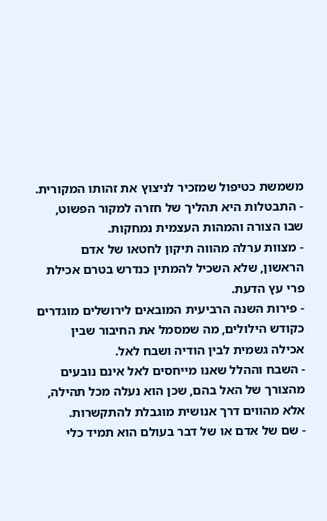משמשת כטיפול שמזכיר לניצוץ את זהותו המקורית.
- התבטלות היא תהליך של חזרה למקור הפשוט, שבו הצורה והמהות העצמית נמחקות.
- מצוות ערלה מהווה תיקון לחטאו של אדם הראשון, שלא השכיל להמתין כנדרש בטרם אכילת פרי עץ הדעת.
- פירות השנה הרביעית המובאים לירושלים מוגדרים כקודש הילולים, מה שמסמל את החיבור שבין אכילה גשמית לבין הודיה ושבח לאל.
- השבח וההלל שאנו מייחסים לאל אינם נובעים מהצורך של האל בהם, שכן הוא נעלה מכל תהילה, אלא מהווים דרך אנושית מוגבלת להתקשרות.
- שם של אדם או של דבר בעולם הוא תמיד כלי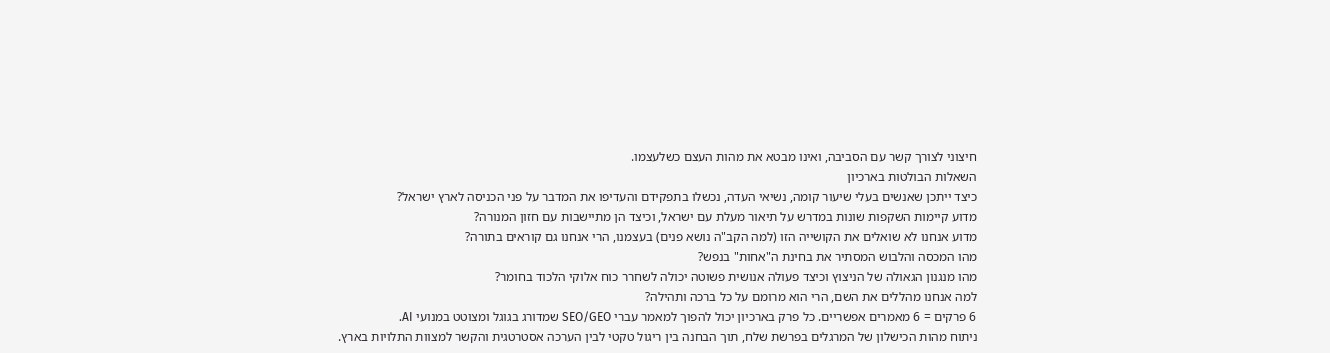חיצוני לצורך קשר עם הסביבה, ואינו מבטא את מהות העצם כשלעצמו.
השאלות הבולטות בארכיון
כיצד ייתכן שאנשים בעלי שיעור קומה, נשיאי העדה, נכשלו בתפקידם והעדיפו את המדבר על פני הכניסה לארץ ישראל?
מדוע קיימות השקפות שונות במדרש על תיאור מעלת עם ישראל, וכיצד הן מתיישבות עם חזון המנורה?
מדוע אנחנו לא שואלים את הקושייה הזו (למה הקב"ה נושא פנים) בעצמנו, הרי אנחנו גם קוראים בתורה?
מהו המכסה והלבוש המסתיר את בחינת ה"אחות" בנפש?
מהו מנגנון הגאולה של הניצוץ וכיצד פעולה אנושית פשוטה יכולה לשחרר כוח אלוקי הלכוד בחומר?
למה אנחנו מהללים את השם, הרי הוא מרומם על כל ברכה ותהילה?
6 פרקים = 6 מאמרים אפשריים. כל פרק בארכיון יכול להפוך למאמר עברי SEO/GEO שמדורג בגוגל ומצוטט במנועי AI.
ניתוח מהות הכישלון של המרגלים בפרשת שלח, תוך הבחנה בין ריגול טקטי לבין הערכה אסטרטגית והקשר למצוות התלויות בארץ.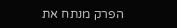הפרק מנתח את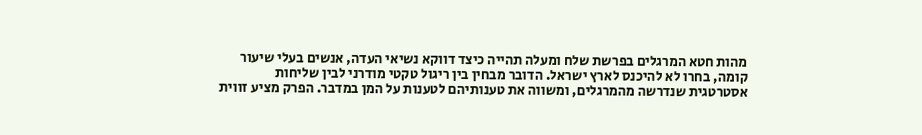מהות חטא המרגלים בפרשת שלח ומעלה תהייה כיצד דווקא נשיאי העדה, אנשים בעלי שיעור קומה, בחרו לא להיכנס לארץ ישראל. הדובר מבחין בין ריגול טקטי מודרני לבין שליחות אסטרטגית שנדרשה מהמרגלים, ומשווה את טענותיהם לטענות על המן במדבר. הפרק מציע זווית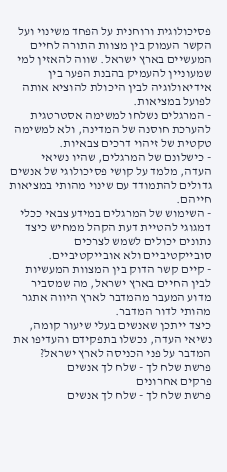פסיכולוגית ורוחנית על הפחד משינוי ועל הקשר העמוק בין מצוות התורה לחיים המעשיים בארץ ישראל. שווה להאזין למי שמעוניין להעמיק בהבנת הפער בין אידיאולוגיה לבין היכולת להוציא אותה לפועל במציאות.
- המרגלים נשלחו למשימה אסטרטגית להערכת חוסנה של המדינה, ולא למשימה טקטית של זיהוי דרכים צבאיות.
- כישלונם של המרגלים, שהיו נשיאי העדה, מלמד על קושי פסיכולוגי של אנשים גדולים להתמודד עם שינוי מהותי במציאות חייהם.
- השימוש של המרגלים במידע צבאי ככלי דמגוגי להטיית דעת הקהל ממחיש כיצד נתונים יכולים לשמש לצרכים סובייקטיביים ולא אובייקטיביים.
- קיים קשר הדוק בין המצוות המעשיות לבין החיים בארץ ישראל, מה שמסביר מדוע המעבר מהמדבר לארץ היווה אתגר מהותי לדור המדבר.
כיצד ייתכן שאנשים בעלי שיעור קומה, נשיאי העדה, נכשלו בתפקידם והעדיפו את המדבר על פני הכניסה לארץ ישראל?
פרשת שלח לך - שלח לך אנשים
פרקים אחרונים
פרשת שלח לך - שלח לך אנשים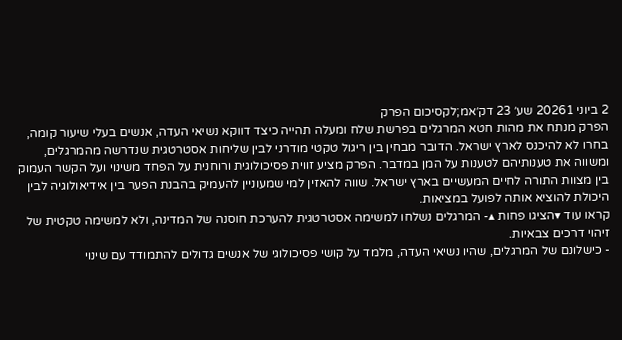2 ביוני 20261 שע׳ 23 דק׳אמ;לקסיכום הפרק
הפרק מנתח את מהות חטא המרגלים בפרשת שלח ומעלה תהייה כיצד דווקא נשיאי העדה, אנשים בעלי שיעור קומה, בחרו לא להיכנס לארץ ישראל. הדובר מבחין בין ריגול טקטי מודרני לבין שליחות אסטרטגית שנדרשה מהמרגלים, ומשווה את טענותיהם לטענות על המן במדבר. הפרק מציע זווית פסיכולוגית ורוחנית על הפחד משינוי ועל הקשר העמוק בין מצוות התורה לחיים המעשיים בארץ ישראל. שווה להאזין למי שמעוניין להעמיק בהבנת הפער בין אידיאולוגיה לבין היכולת להוציא אותה לפועל במציאות.
קראו עוד ▾הציגו פחות ▴- המרגלים נשלחו למשימה אסטרטגית להערכת חוסנה של המדינה, ולא למשימה טקטית של זיהוי דרכים צבאיות.
- כישלונם של המרגלים, שהיו נשיאי העדה, מלמד על קושי פסיכולוגי של אנשים גדולים להתמודד עם שינוי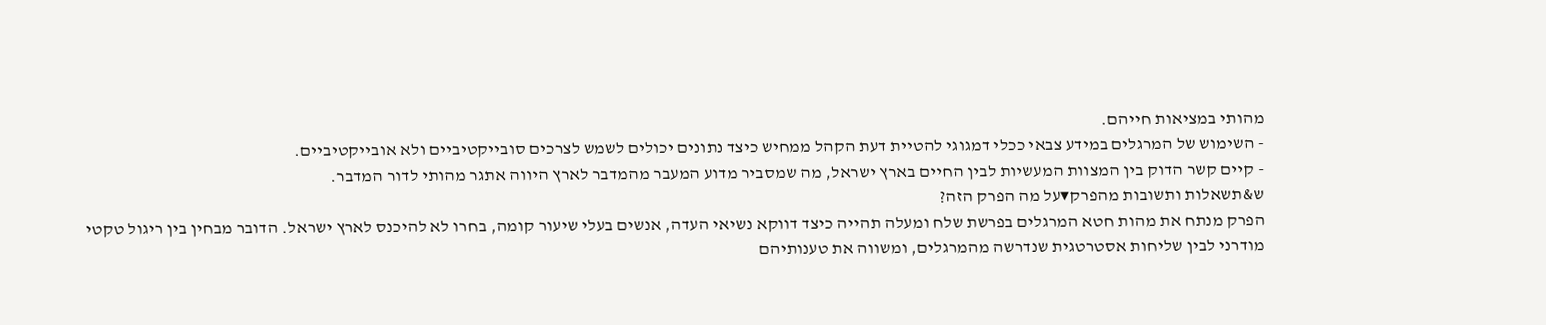מהותי במציאות חייהם.
- השימוש של המרגלים במידע צבאי ככלי דמגוגי להטיית דעת הקהל ממחיש כיצד נתונים יכולים לשמש לצרכים סובייקטיביים ולא אובייקטיביים.
- קיים קשר הדוק בין המצוות המעשיות לבין החיים בארץ ישראל, מה שמסביר מדוע המעבר מהמדבר לארץ היווה אתגר מהותי לדור המדבר.
ש&תשאלות ותשובות מהפרק▾על מה הפרק הזה?
הפרק מנתח את מהות חטא המרגלים בפרשת שלח ומעלה תהייה כיצד דווקא נשיאי העדה, אנשים בעלי שיעור קומה, בחרו לא להיכנס לארץ ישראל. הדובר מבחין בין ריגול טקטי מודרני לבין שליחות אסטרטגית שנדרשה מהמרגלים, ומשווה את טענותיהם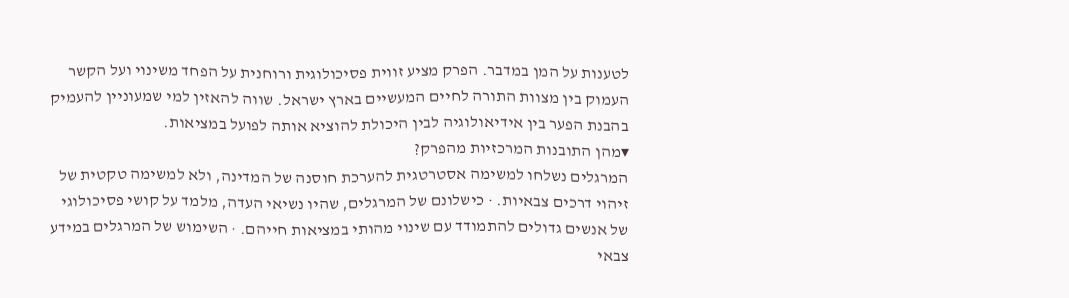לטענות על המן במדבר. הפרק מציע זווית פסיכולוגית ורוחנית על הפחד משינוי ועל הקשר העמוק בין מצוות התורה לחיים המעשיים בארץ ישראל. שווה להאזין למי שמעוניין להעמיק בהבנת הפער בין אידיאולוגיה לבין היכולת להוציא אותה לפועל במציאות.
▾מהן התובנות המרכזיות מהפרק?
המרגלים נשלחו למשימה אסטרטגית להערכת חוסנה של המדינה, ולא למשימה טקטית של זיהוי דרכים צבאיות. · כישלונם של המרגלים, שהיו נשיאי העדה, מלמד על קושי פסיכולוגי של אנשים גדולים להתמודד עם שינוי מהותי במציאות חייהם. · השימוש של המרגלים במידע צבאי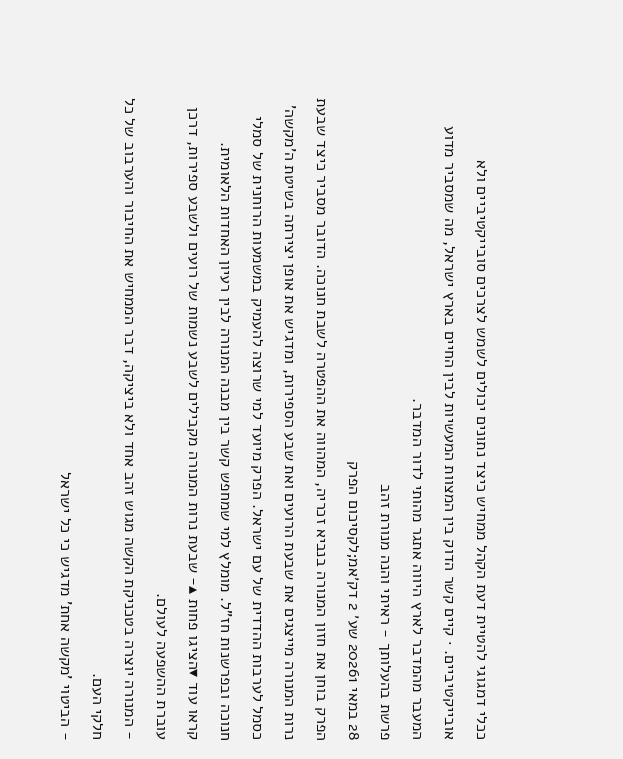ככלי דמגוגי להטיית דעת הקהל ממחיש כיצד נתונים יכולים לשמש לצרכים סובייקטיביים ולא אובייקטיביים. · קיים קשר הדוק בין המצוות המעשיות לבין החיים בארץ ישראל, מה שמסביר מדוע המעבר מהמדבר לארץ היווה אתגר מהותי לדור המדבר.
פרשת בהעלותך - ראיתי והנה מנורת זהב
28 במאי 20261 שע׳ 2 דק׳אמ;לקסיכום הפרק
הפרק בוחן את חזון המנורה בנביא זכריה, המהווה את ההפטרה לשבת חנוכה. הדובר מסביר כיצד שבעת נרות המנורה מייצגים את שבעת הרועים ואת שבע הספירות, ומדגיש את אופן יצירתה בשיטת ה'מקשה' כסמל לערבות ההדדית של עם ישראל. הפרק מיועד למי שרוצה להעמיק במשמעות הרוחנית של סמלי חנוכה ובפרשנות חז"ל. מומלץ למי שמחפש קשר בין מבנה המנורה לבין רעיון האחדות הלאומית.
קראו עוד ▾הציגו פחות ▴- שבעת נרות המנורה מקבילים לשבע נשמות של רועים ולשבע ספירות, דרכן עוברת ההשפעה לעולם.
- המנורה יוצרה בטכניקת הקשה מגוש זהב אחד ולא ביציקה, דבר הממחיש את החיבור והערבוב של כל חלקי העם.
- הביטוי 'מקשה אחת' מדגיש כי כל ישראל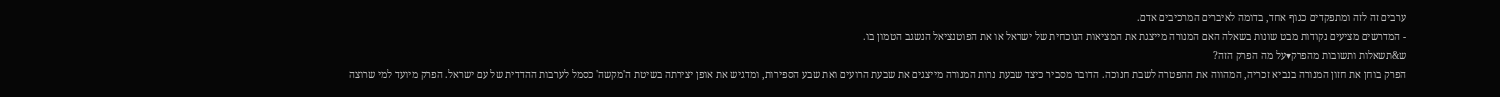ערבים זה לזה ומתפקדים כגוף אחד, בדומה לאיברים המרכיבים אדם.
- המדרשים מציעים נקודות מבט שונות בשאלה האם המנורה מייצגת את המציאות הנוכחית של ישראל או את הפוטנציאל הנשגב הטמון בו.
ש&תשאלות ותשובות מהפרק▾על מה הפרק הזה?
הפרק בוחן את חזון המנורה בנביא זכריה, המהווה את ההפטרה לשבת חנוכה. הדובר מסביר כיצד שבעת נרות המנורה מייצגים את שבעת הרועים ואת שבע הספירות, ומדגיש את אופן יצירתה בשיטת ה'מקשה' כסמל לערבות ההדדית של עם ישראל. הפרק מיועד למי שרוצה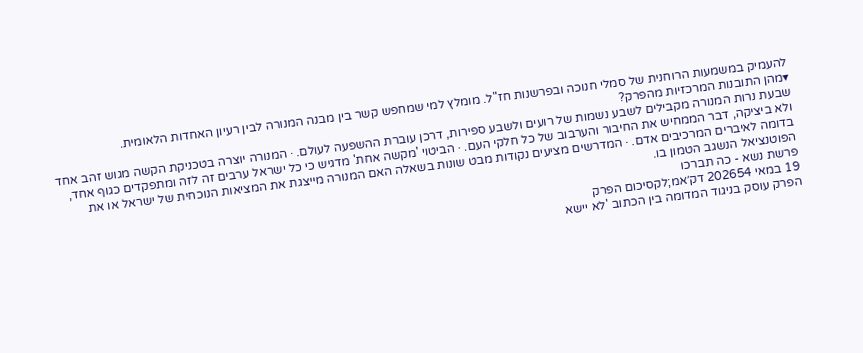להעמיק במשמעות הרוחנית של סמלי חנוכה ובפרשנות חז"ל. מומלץ למי שמחפש קשר בין מבנה המנורה לבין רעיון האחדות הלאומית.
▾מהן התובנות המרכזיות מהפרק?
שבעת נרות המנורה מקבילים לשבע נשמות של רועים ולשבע ספירות, דרכן עוברת ההשפעה לעולם. · המנורה יוצרה בטכניקת הקשה מגוש זהב אחד ולא ביציקה, דבר הממחיש את החיבור והערבוב של כל חלקי העם. · הביטוי 'מקשה אחת' מדגיש כי כל ישראל ערבים זה לזה ומתפקדים כגוף אחד, בדומה לאיברים המרכיבים אדם. · המדרשים מציעים נקודות מבט שונות בשאלה האם המנורה מייצגת את המציאות הנוכחית של ישראל או את הפוטנציאל הנשגב הטמון בו.
פרשת נשא - כה תברכו
19 במאי 202654 דק׳אמ;לקסיכום הפרק
הפרק עוסק בניגוד המדומה בין הכתוב 'לא יישא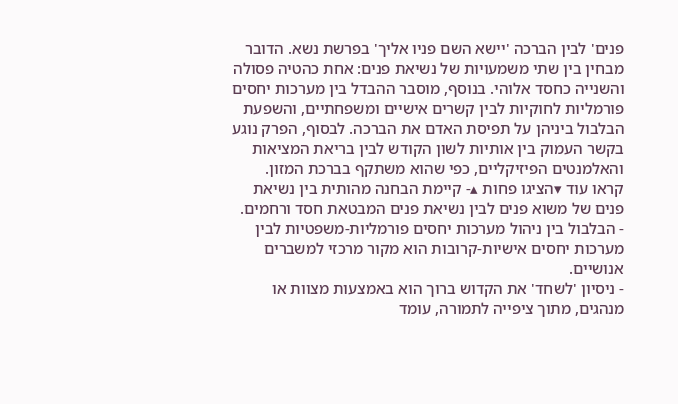פנים' לבין הברכה 'יישא השם פניו אליך' בפרשת נשא. הדובר מבחין בין שתי משמעויות של נשיאת פנים: אחת כהטיה פסולה והשנייה כחסד אלוהי. בנוסף, מוסבר ההבדל בין מערכות יחסים פורמליות לחוקיות לבין קשרים אישיים ומשפחתיים, והשפעת הבלבול ביניהן על תפיסת האדם את הברכה. לבסוף, הפרק נוגע בקשר העמוק בין אותיות לשון הקודש לבין בריאת המציאות והאלמנטים הפיזיקליים, כפי שהוא משתקף בברכת המזון.
קראו עוד ▾הציגו פחות ▴- קיימת הבחנה מהותית בין נשיאת פנים של משוא פנים לבין נשיאת פנים המבטאת חסד ורחמים.
- הבלבול בין ניהול מערכות יחסים פורמליות-משפטיות לבין מערכות יחסים אישיות-קרובות הוא מקור מרכזי למשברים אנושיים.
- ניסיון 'לשחד' את הקדוש ברוך הוא באמצעות מצוות או מנהגים, מתוך ציפייה לתמורה, עומד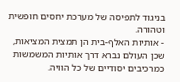בניגוד לתפיסה של מערכת יחסים חופשית וטהורה.
- אותיות האלף-בית הן תמצית המציאות, שכן העולם נברא דרך אותיות המשמשות כמרכיבים יסודיים של כל הוויה.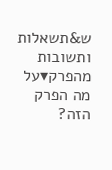ש&תשאלות ותשובות מהפרק▾על מה הפרק הזה?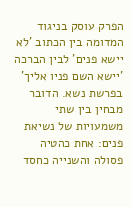הפרק עוסק בניגוד המדומה בין הכתוב 'לא יישא פנים' לבין הברכה 'יישא השם פניו אליך' בפרשת נשא. הדובר מבחין בין שתי משמעויות של נשיאת פנים: אחת כהטיה פסולה והשנייה כחסד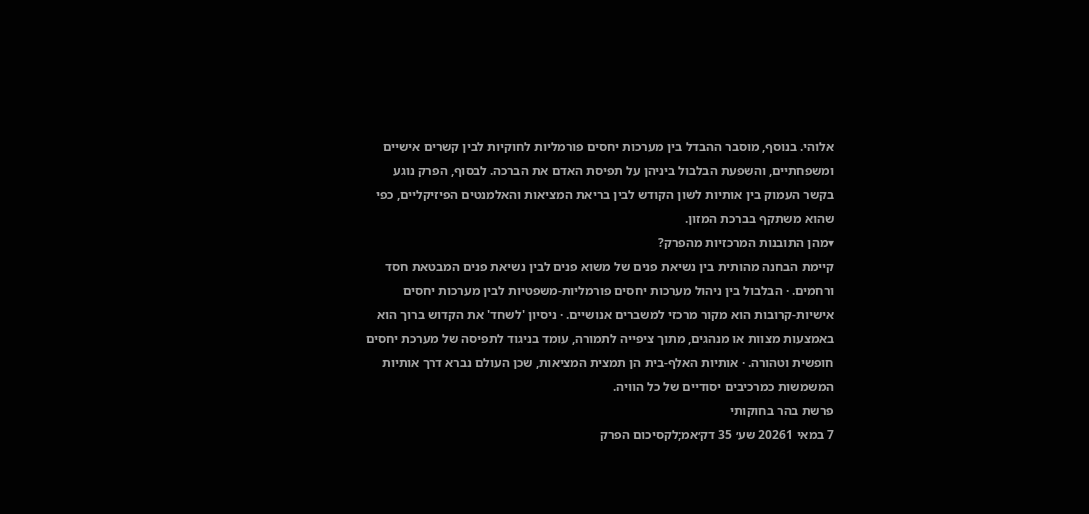אלוהי. בנוסף, מוסבר ההבדל בין מערכות יחסים פורמליות לחוקיות לבין קשרים אישיים ומשפחתיים, והשפעת הבלבול ביניהן על תפיסת האדם את הברכה. לבסוף, הפרק נוגע בקשר העמוק בין אותיות לשון הקודש לבין בריאת המציאות והאלמנטים הפיזיקליים, כפי שהוא משתקף בברכת המזון.
▾מהן התובנות המרכזיות מהפרק?
קיימת הבחנה מהותית בין נשיאת פנים של משוא פנים לבין נשיאת פנים המבטאת חסד ורחמים. · הבלבול בין ניהול מערכות יחסים פורמליות-משפטיות לבין מערכות יחסים אישיות-קרובות הוא מקור מרכזי למשברים אנושיים. · ניסיון 'לשחד' את הקדוש ברוך הוא באמצעות מצוות או מנהגים, מתוך ציפייה לתמורה, עומד בניגוד לתפיסה של מערכת יחסים חופשית וטהורה. · אותיות האלף-בית הן תמצית המציאות, שכן העולם נברא דרך אותיות המשמשות כמרכיבים יסודיים של כל הוויה.
פרשת בהר בחוקותי
7 במאי 20261 שע׳ 35 דק׳אמ;לקסיכום הפרק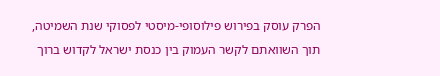הפרק עוסק בפירוש פילוסופי-מיסטי לפסוקי שנת השמיטה, תוך השוואתם לקשר העמוק בין כנסת ישראל לקדוש ברוך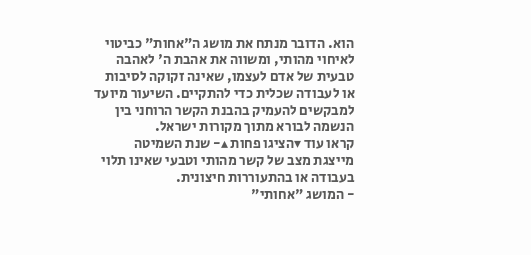הוא. הדובר מנתח את מושג ה"אחות" כביטוי לאיחוי מהותי, ומשווה את אהבת ה' לאהבה טבעית של אדם לעצמו, שאינה זקוקה לסיבות או לעבודה שכלית כדי להתקיים. השיעור מיועד למבקשים להעמיק בהבנת הקשר הרוחני בין הנשמה לבורא מתוך מקורות ישראל.
קראו עוד ▾הציגו פחות ▴- שנת השמיטה מייצגת מצב של קשר מהותי וטבעי שאינו תלוי בעבודה או בהתעוררות חיצונית.
- המושג "אחותי"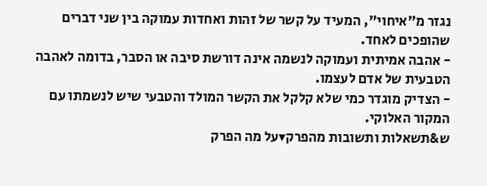נגזר מ"איחוי", המעיד על קשר של זהות ואחדות עמוקה בין שני דברים שהופכים לאחד.
- אהבה אמיתית ועמוקה לנשמה אינה דורשת סיבה או הסבר, בדומה לאהבה הטבעית של אדם לעצמו.
- הצדיק מוגדר כמי שלא קלקל את הקשר המולד והטבעי שיש לנשמתו עם המקור האלוקי.
ש&תשאלות ותשובות מהפרק▾על מה הפרק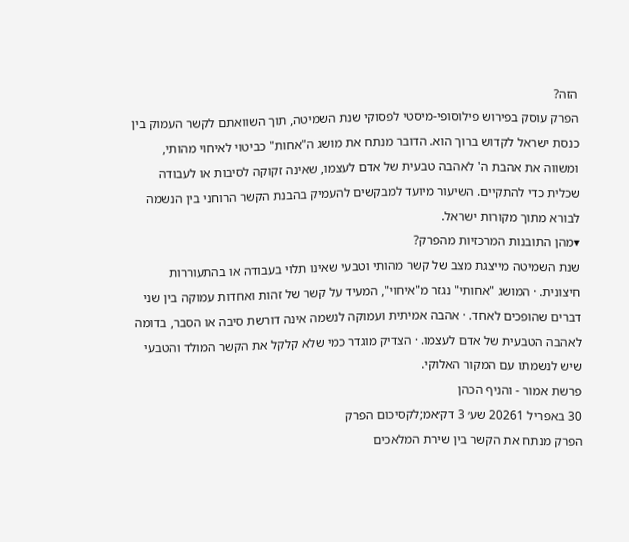הזה?
הפרק עוסק בפירוש פילוסופי-מיסטי לפסוקי שנת השמיטה, תוך השוואתם לקשר העמוק בין כנסת ישראל לקדוש ברוך הוא. הדובר מנתח את מושג ה"אחות" כביטוי לאיחוי מהותי, ומשווה את אהבת ה' לאהבה טבעית של אדם לעצמו, שאינה זקוקה לסיבות או לעבודה שכלית כדי להתקיים. השיעור מיועד למבקשים להעמיק בהבנת הקשר הרוחני בין הנשמה לבורא מתוך מקורות ישראל.
▾מהן התובנות המרכזיות מהפרק?
שנת השמיטה מייצגת מצב של קשר מהותי וטבעי שאינו תלוי בעבודה או בהתעוררות חיצונית. · המושג "אחותי" נגזר מ"איחוי", המעיד על קשר של זהות ואחדות עמוקה בין שני דברים שהופכים לאחד. · אהבה אמיתית ועמוקה לנשמה אינה דורשת סיבה או הסבר, בדומה לאהבה הטבעית של אדם לעצמו. · הצדיק מוגדר כמי שלא קלקל את הקשר המולד והטבעי שיש לנשמתו עם המקור האלוקי.
פרשת אמור - והניף הכהן
30 באפריל 20261 שע׳ 3 דק׳אמ;לקסיכום הפרק
הפרק מנתח את הקשר בין שירת המלאכים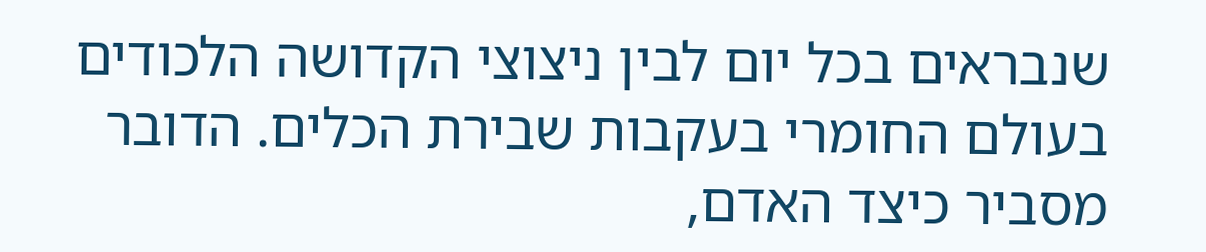שנבראים בכל יום לבין ניצוצי הקדושה הלכודים בעולם החומרי בעקבות שבירת הכלים. הדובר מסביר כיצד האדם,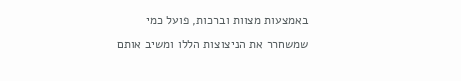באמצעות מצוות וברכות, פועל כמי שמשחרר את הניצוצות הללו ומשיב אותם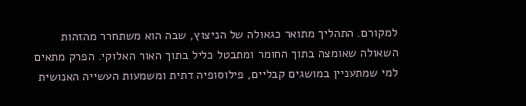למקורם. התהליך מתואר כגאולה של הניצוץ, שבה הוא משתחרר מהזהות השאולה שאומצה בתוך החומר ומתבטל כליל בתוך האור האלוקי. הפרק מתאים למי שמתעניין במושגים קבליים, פילוסופיה דתית ומשמעות העשייה האנושית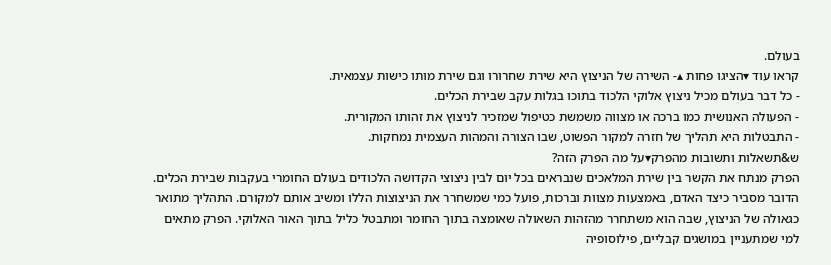בעולם.
קראו עוד ▾הציגו פחות ▴- השירה של הניצוץ היא שירת שחרורו וגם שירת מותו כישות עצמאית.
- כל דבר בעולם מכיל ניצוץ אלוקי הלכוד בתוכו בגלות עקב שבירת הכלים.
- הפעולה האנושית כמו ברכה או מצווה משמשת כטיפול שמזכיר לניצוץ את זהותו המקורית.
- התבטלות היא תהליך של חזרה למקור הפשוט, שבו הצורה והמהות העצמית נמחקות.
ש&תשאלות ותשובות מהפרק▾על מה הפרק הזה?
הפרק מנתח את הקשר בין שירת המלאכים שנבראים בכל יום לבין ניצוצי הקדושה הלכודים בעולם החומרי בעקבות שבירת הכלים. הדובר מסביר כיצד האדם, באמצעות מצוות וברכות, פועל כמי שמשחרר את הניצוצות הללו ומשיב אותם למקורם. התהליך מתואר כגאולה של הניצוץ, שבה הוא משתחרר מהזהות השאולה שאומצה בתוך החומר ומתבטל כליל בתוך האור האלוקי. הפרק מתאים למי שמתעניין במושגים קבליים, פילוסופיה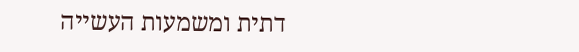דתית ומשמעות העשייה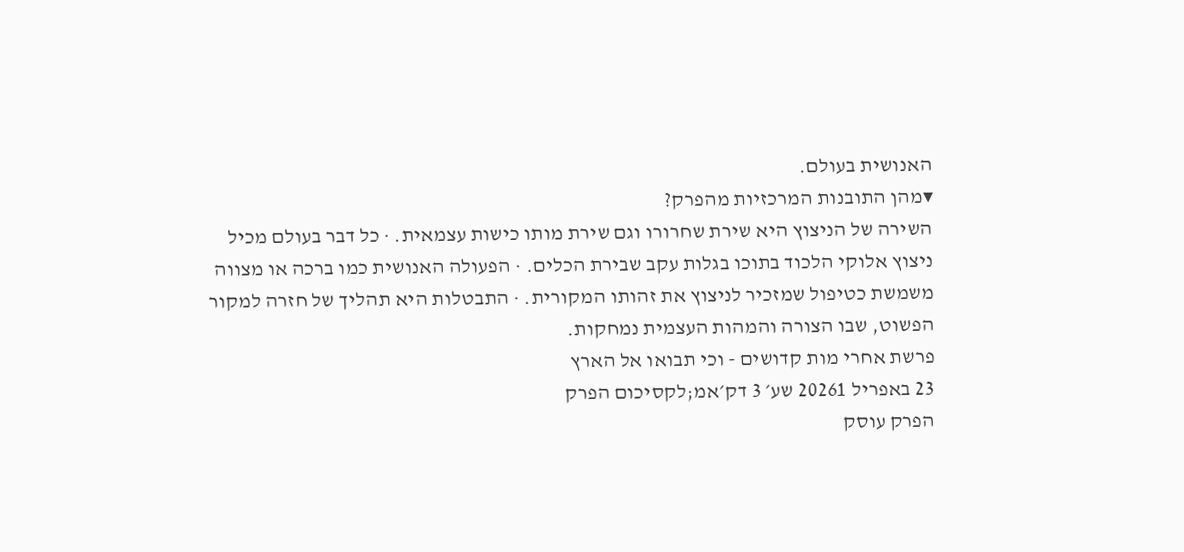האנושית בעולם.
▾מהן התובנות המרכזיות מהפרק?
השירה של הניצוץ היא שירת שחרורו וגם שירת מותו כישות עצמאית. · כל דבר בעולם מכיל ניצוץ אלוקי הלכוד בתוכו בגלות עקב שבירת הכלים. · הפעולה האנושית כמו ברכה או מצווה משמשת כטיפול שמזכיר לניצוץ את זהותו המקורית. · התבטלות היא תהליך של חזרה למקור הפשוט, שבו הצורה והמהות העצמית נמחקות.
פרשת אחרי מות קדושים - וכי תבואו אל הארץ
23 באפריל 20261 שע׳ 3 דק׳אמ;לקסיכום הפרק
הפרק עוסק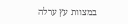במצוות עץ ערלה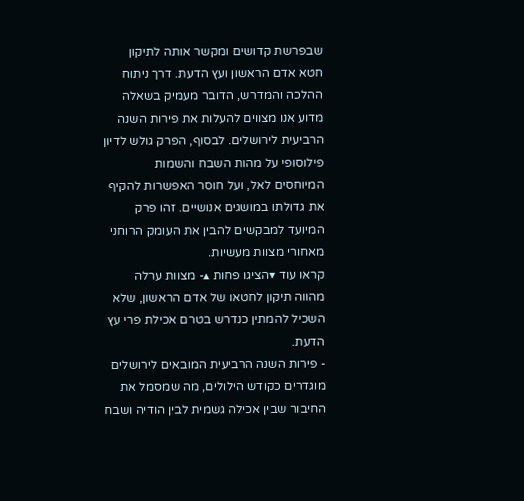שבפרשת קדושים ומקשר אותה לתיקון חטא אדם הראשון ועץ הדעת. דרך ניתוח ההלכה והמדרש, הדובר מעמיק בשאלה מדוע אנו מצווים להעלות את פירות השנה הרביעית לירושלים. לבסוף, הפרק גולש לדיון פילוסופי על מהות השבח והשמות המיוחסים לאל, ועל חוסר האפשרות להקיף את גדולתו במושגים אנושיים. זהו פרק המיועד למבקשים להבין את העומק הרוחני מאחורי מצוות מעשיות.
קראו עוד ▾הציגו פחות ▴- מצוות ערלה מהווה תיקון לחטאו של אדם הראשון, שלא השכיל להמתין כנדרש בטרם אכילת פרי עץ הדעת.
- פירות השנה הרביעית המובאים לירושלים מוגדרים כקודש הילולים, מה שמסמל את החיבור שבין אכילה גשמית לבין הודיה ושבח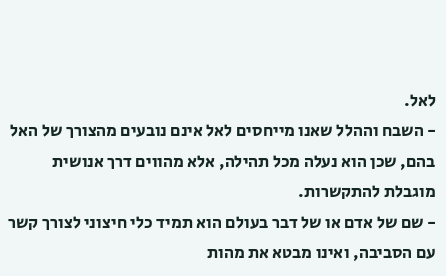לאל.
- השבח וההלל שאנו מייחסים לאל אינם נובעים מהצורך של האל בהם, שכן הוא נעלה מכל תהילה, אלא מהווים דרך אנושית מוגבלת להתקשרות.
- שם של אדם או של דבר בעולם הוא תמיד כלי חיצוני לצורך קשר עם הסביבה, ואינו מבטא את מהות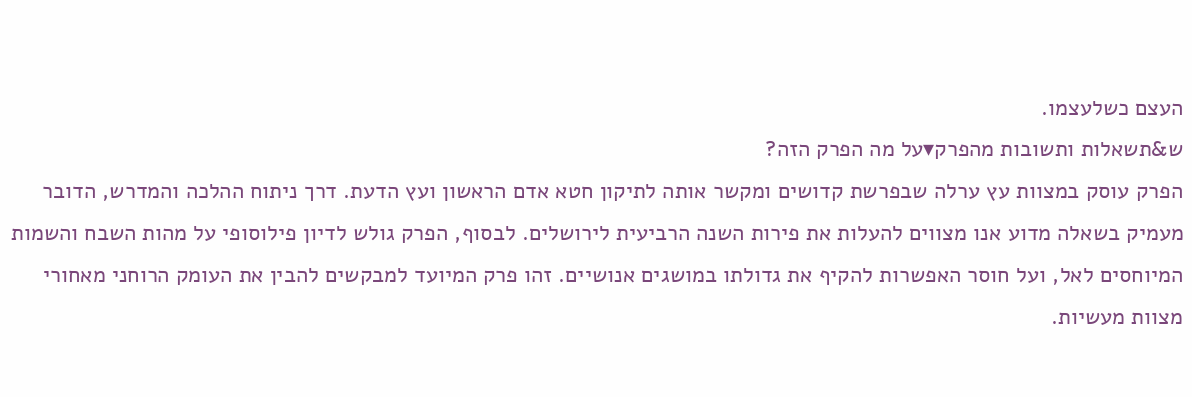העצם כשלעצמו.
ש&תשאלות ותשובות מהפרק▾על מה הפרק הזה?
הפרק עוסק במצוות עץ ערלה שבפרשת קדושים ומקשר אותה לתיקון חטא אדם הראשון ועץ הדעת. דרך ניתוח ההלכה והמדרש, הדובר מעמיק בשאלה מדוע אנו מצווים להעלות את פירות השנה הרביעית לירושלים. לבסוף, הפרק גולש לדיון פילוסופי על מהות השבח והשמות המיוחסים לאל, ועל חוסר האפשרות להקיף את גדולתו במושגים אנושיים. זהו פרק המיועד למבקשים להבין את העומק הרוחני מאחורי מצוות מעשיות.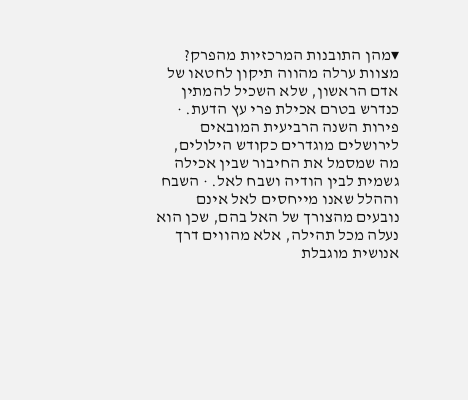▾מהן התובנות המרכזיות מהפרק?
מצוות ערלה מהווה תיקון לחטאו של אדם הראשון, שלא השכיל להמתין כנדרש בטרם אכילת פרי עץ הדעת. · פירות השנה הרביעית המובאים לירושלים מוגדרים כקודש הילולים, מה שמסמל את החיבור שבין אכילה גשמית לבין הודיה ושבח לאל. · השבח וההלל שאנו מייחסים לאל אינם נובעים מהצורך של האל בהם, שכן הוא נעלה מכל תהילה, אלא מהווים דרך אנושית מוגבלת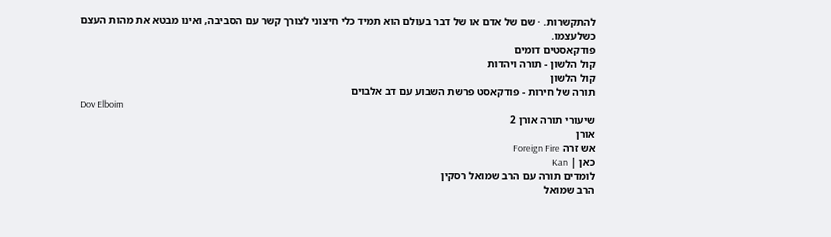להתקשרות. · שם של אדם או של דבר בעולם הוא תמיד כלי חיצוני לצורך קשר עם הסביבה, ואינו מבטא את מהות העצם כשלעצמו.
פודקאסטים דומים
קול הלשון - תורה ויהדות
קול הלשון
תורה של חירות - פודקאסט פרשת השבוע עם דב אלבוים
Dov Elboim
שיעורי תורה אורן 2
אורן
אש זרה Foreign Fire
כאן | Kan
לומדים תורה עם הרב שמואל רסקין
הרב שמואל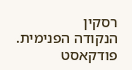רסקין
הנקודה הפנימית. פודקאסט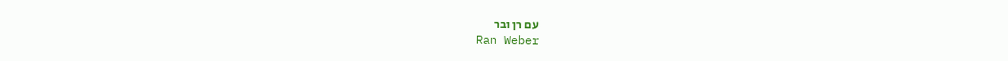עם רן ובר
Ran Weber